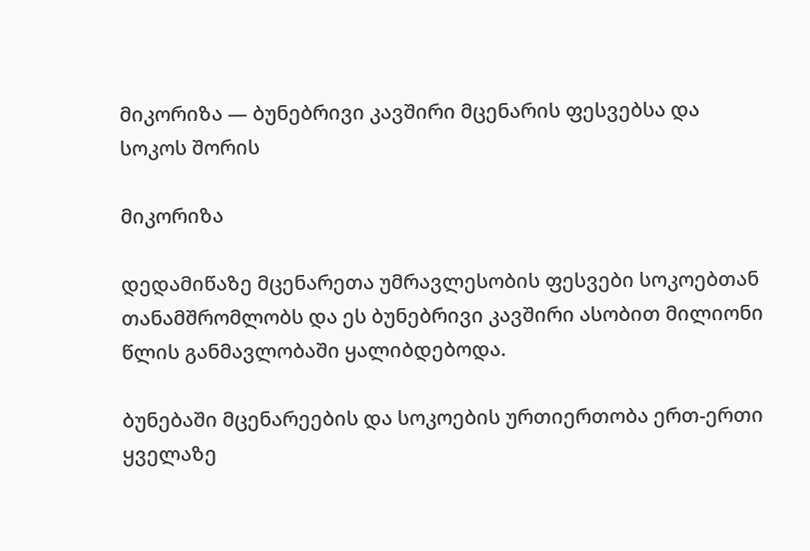მიკორიზა — ბუნებრივი კავშირი მცენარის ფესვებსა და სოკოს შორის

მიკორიზა

დედამიწაზე მცენარეთა უმრავლესობის ფესვები სოკოებთან თანამშრომლობს და ეს ბუნებრივი კავშირი ასობით მილიონი წლის განმავლობაში ყალიბდებოდა.

ბუნებაში მცენარეების და სოკოების ურთიერთობა ერთ-ერთი ყველაზე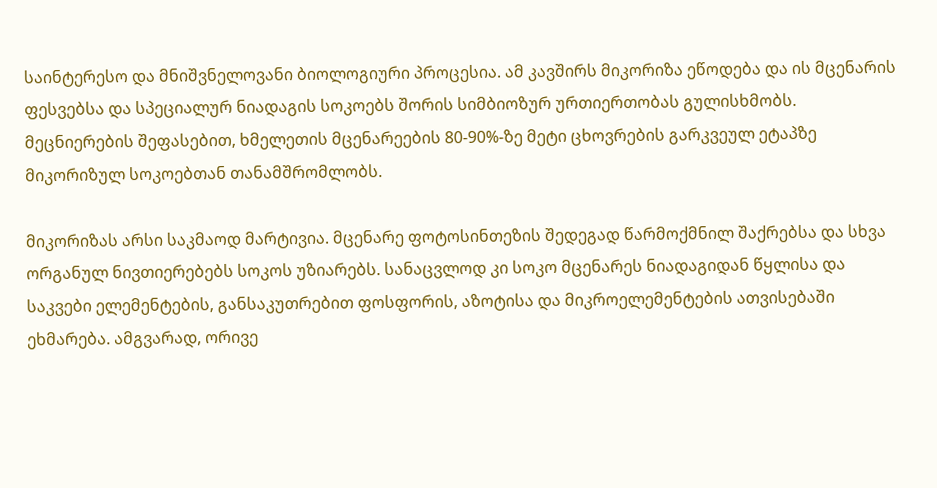საინტერესო და მნიშვნელოვანი ბიოლოგიური პროცესია. ამ კავშირს მიკორიზა ეწოდება და ის მცენარის ფესვებსა და სპეციალურ ნიადაგის სოკოებს შორის სიმბიოზურ ურთიერთობას გულისხმობს. მეცნიერების შეფასებით, ხმელეთის მცენარეების 80-90%-ზე მეტი ცხოვრების გარკვეულ ეტაპზე მიკორიზულ სოკოებთან თანამშრომლობს.

მიკორიზას არსი საკმაოდ მარტივია. მცენარე ფოტოსინთეზის შედეგად წარმოქმნილ შაქრებსა და სხვა ორგანულ ნივთიერებებს სოკოს უზიარებს. სანაცვლოდ კი სოკო მცენარეს ნიადაგიდან წყლისა და საკვები ელემენტების, განსაკუთრებით ფოსფორის, აზოტისა და მიკროელემენტების ათვისებაში ეხმარება. ამგვარად, ორივე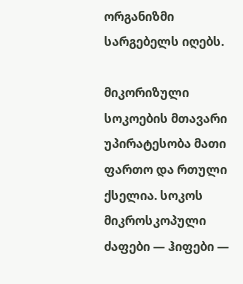ორგანიზმი სარგებელს იღებს.

მიკორიზული სოკოების მთავარი უპირატესობა მათი ფართო და რთული ქსელია. სოკოს მიკროსკოპული ძაფები — ჰიფები —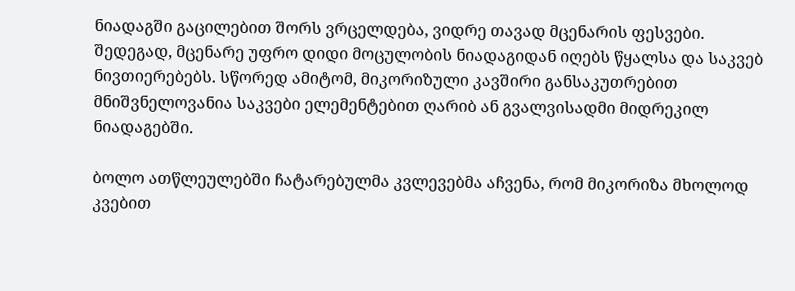ნიადაგში გაცილებით შორს ვრცელდება, ვიდრე თავად მცენარის ფესვები. შედეგად, მცენარე უფრო დიდი მოცულობის ნიადაგიდან იღებს წყალსა და საკვებ ნივთიერებებს. სწორედ ამიტომ, მიკორიზული კავშირი განსაკუთრებით მნიშვნელოვანია საკვები ელემენტებით ღარიბ ან გვალვისადმი მიდრეკილ ნიადაგებში.

ბოლო ათწლეულებში ჩატარებულმა კვლევებმა აჩვენა, რომ მიკორიზა მხოლოდ კვებით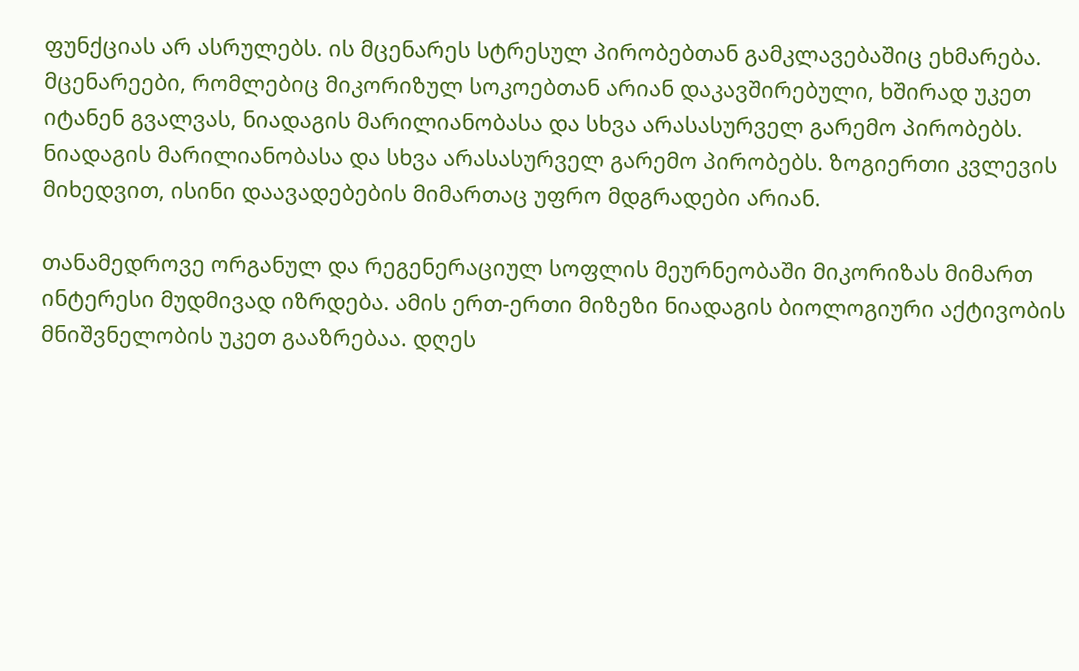ფუნქციას არ ასრულებს. ის მცენარეს სტრესულ პირობებთან გამკლავებაშიც ეხმარება. მცენარეები, რომლებიც მიკორიზულ სოკოებთან არიან დაკავშირებული, ხშირად უკეთ იტანენ გვალვას, ნიადაგის მარილიანობასა და სხვა არასასურველ გარემო პირობებს. ნიადაგის მარილიანობასა და სხვა არასასურველ გარემო პირობებს. ზოგიერთი კვლევის მიხედვით, ისინი დაავადებების მიმართაც უფრო მდგრადები არიან.

თანამედროვე ორგანულ და რეგენერაციულ სოფლის მეურნეობაში მიკორიზას მიმართ ინტერესი მუდმივად იზრდება. ამის ერთ-ერთი მიზეზი ნიადაგის ბიოლოგიური აქტივობის მნიშვნელობის უკეთ გააზრებაა. დღეს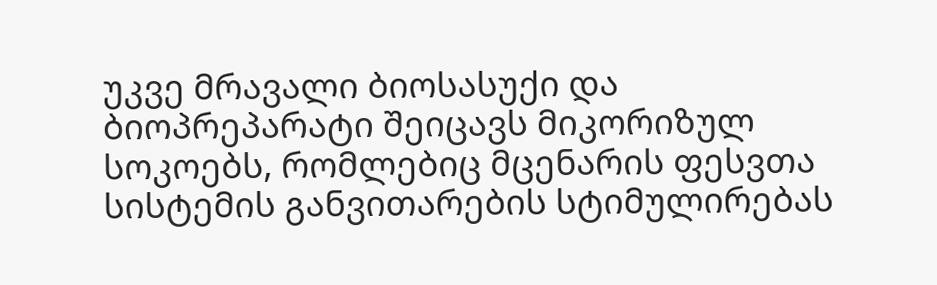უკვე მრავალი ბიოსასუქი და ბიოპრეპარატი შეიცავს მიკორიზულ სოკოებს, რომლებიც მცენარის ფესვთა სისტემის განვითარების სტიმულირებას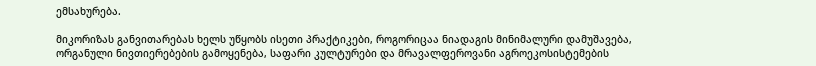ემსახურება.

მიკორიზას განვითარებას ხელს უწყობს ისეთი პრაქტიკები, როგორიცაა ნიადაგის მინიმალური დამუშავება, ორგანული ნივთიერებების გამოყენება, საფარი კულტურები და მრავალფეროვანი აგროეკოსისტემების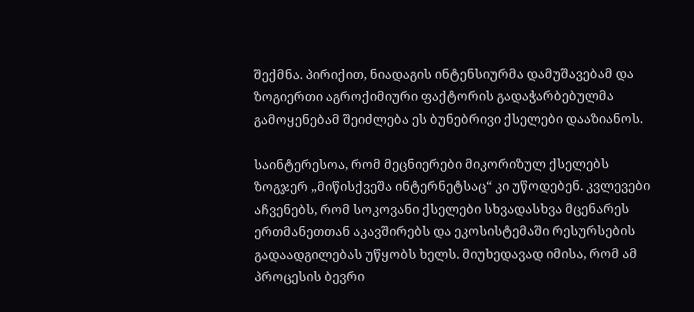შექმნა. პირიქით, ნიადაგის ინტენსიურმა დამუშავებამ და ზოგიერთი აგროქიმიური ფაქტორის გადაჭარბებულმა გამოყენებამ შეიძლება ეს ბუნებრივი ქსელები დააზიანოს.

საინტერესოა, რომ მეცნიერები მიკორიზულ ქსელებს ზოგჯერ „მიწისქვეშა ინტერნეტსაც“ კი უწოდებენ. კვლევები აჩვენებს, რომ სოკოვანი ქსელები სხვადასხვა მცენარეს ერთმანეთთან აკავშირებს და ეკოსისტემაში რესურსების გადაადგილებას უწყობს ხელს. მიუხედავად იმისა, რომ ამ პროცესის ბევრი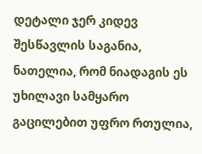დეტალი ჯერ კიდევ შესწავლის საგანია, ნათელია, რომ ნიადაგის ეს უხილავი სამყარო გაცილებით უფრო რთულია,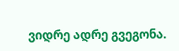ვიდრე ადრე გვეგონა.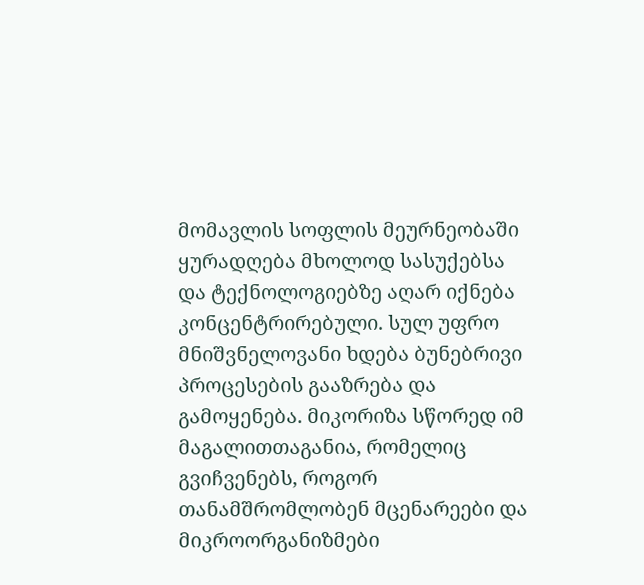მომავლის სოფლის მეურნეობაში ყურადღება მხოლოდ სასუქებსა და ტექნოლოგიებზე აღარ იქნება კონცენტრირებული. სულ უფრო მნიშვნელოვანი ხდება ბუნებრივი პროცესების გააზრება და გამოყენება. მიკორიზა სწორედ იმ მაგალითთაგანია, რომელიც გვიჩვენებს, როგორ თანამშრომლობენ მცენარეები და მიკროორგანიზმები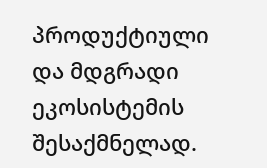პროდუქტიული და მდგრადი ეკოსისტემის შესაქმნელად.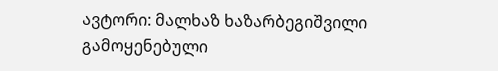ავტორი: მალხაზ ხაზარბეგიშვილი
გამოყენებული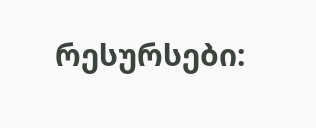რესურსები: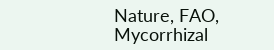Nature, FAO, Mycorrhizal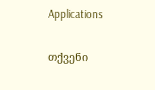Applications

თქვენი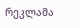რეკლამა